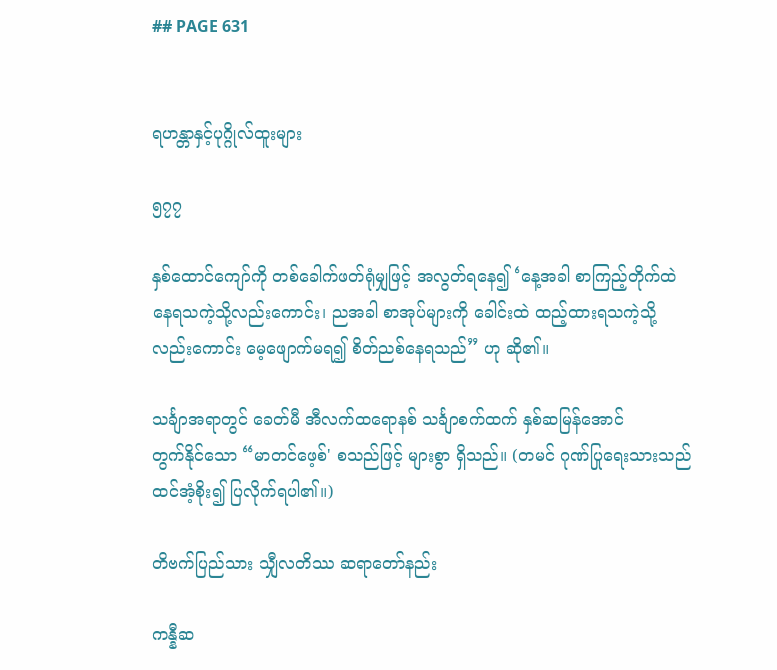## PAGE 631


ရဟန္တာနှင့်ပုဂ္ဂိုလ်ထူးများ

၅၇၇

နှစ်ထောင်ကျော်ကို တစ်ခေါက်ဖတ်ရုံမျှဖြင့် အလွတ်ရနေ၍ ‘နေ့အခါ စာကြည့်တိုက်ထဲ
နေရသကဲ့သို့လည်းကောင်း၊ ညအခါ စာအုပ်များကို ခေါင်းထဲ ထည့်ထားရသကဲ့သို့
လည်းကောင်း မေ့ဖျောက်မရ၍ စိတ်ညစ်နေရသည်” ဟု ဆို၏။

သင်္ချာအရာတွင် ခေတ်မီ အီလက်ထရောနစ် သင်္ချာစက်ထက် နှစ်ဆမြန်အောင်
တွက်နိုင်သော “မာတင်ဖေ့စ်' စသည်ဖြင့် များစွာ ရှိသည်။ (တမင် ဂုဏ်ပြုရေးသားသည်
ထင်အံ့စိုး၍ ပြလိုက်ရပါ၏။)

တိဗက်ပြည်သား သျှီလတိဿ ဆရာတော်နည်း

ကန္နီဆ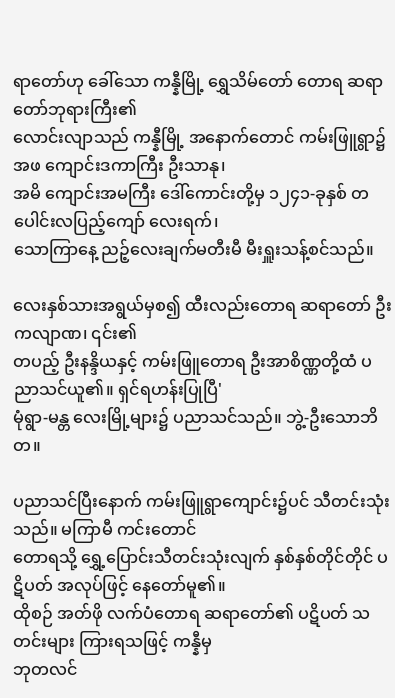ရာတော်ဟု ခေါ်သော ကန္နီမြို့ ရွှေသိမ်တော် တောရ ဆရာတော်ဘုရားကြီး၏
လောင်းလျာသည် ကန္နီမြို့ အနောက်တောင် ကမ်းဖြူရွာ၌ အဖ ကျောင်းဒကာကြီး ဦးသာနု၊
အမိ ကျောင်းအမကြီး ဒေါ်ကောင်းတို့မှ ၁၂၄၁-ခုနှစ် တပေါင်းလပြည့်ကျော် လေးရက်၊
သောကြာနေ့ ညဉ့်လေးချက်မတီးမီ မီးရှူးသန့်စင်သည်။

လေးနှစ်သားအရွယ်မှစ၍ ထီးလည်းတောရ ဆရာတော် ဦးကလျာဏ၊ ၎င်း၏
တပည့် ဦးနန္ဒိယနှင့် ကမ်းဖြူတောရ ဦးအာစိဏ္ဏတို့ထံ ပညာသင်ယူ၏။ ရှင်ရဟန်းပြုပြီ'
မုံရွာ-မန္တ လေးမြို့များ၌ ပညာသင်သည်။ ဘွဲ့-ဦးသောဘိတ။

ပညာသင်ပြီးနောက် ကမ်းဖြူရွာကျောင်း၌ပင် သီတင်းသုံးသည်။ မကြာမီ ကင်းတောင်
တောရသို့ ရွှေ့ပြောင်းသီတင်းသုံးလျက် နှစ်နှစ်တိုင်တိုင် ပဋိပတ် အလုပ်ဖြင့် နေတော်မူ၏။
ထိုစဉ် အတ်ဖို လက်ပံတောရ ဆရာတော်၏ ပဋိပတ် သတင်းများ ကြားရသဖြင့် ကန္နီမှ
ဘုတလင်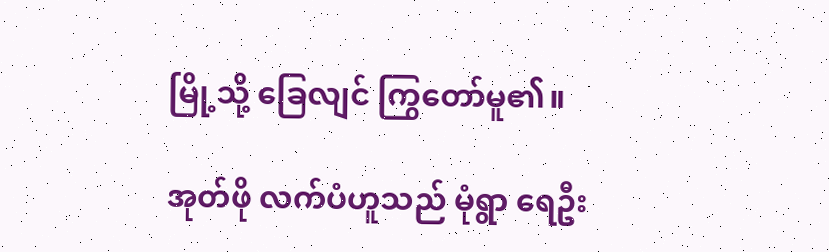မြို့သို့ ခြေလျင် ကြွတော်မူ၏။

အုတ်ဖို လက်ပံဟူသည် မုံရွာ ရေဦး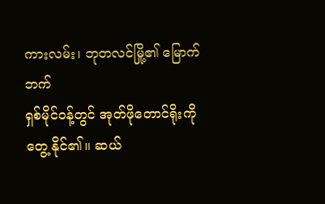ကားလမ်း၊ ဘုတလင်မြို့၏ မြောက်ဘက်
ရှစ်မိုင်ဝန့်တွင် အုတ်ဖိုတောင်ရိုးကို တွေ့ နိုင်၏။ ဆယ်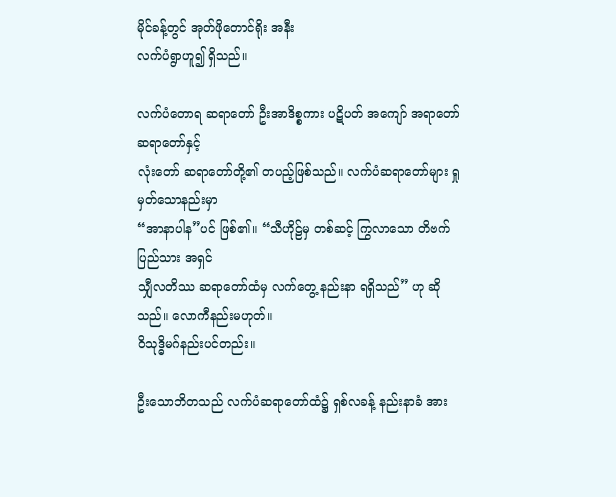မိုင်ခန့်တွင် အုတ်ဖိုတောင်ရိုး အနီး
လက်ပံရွာဟူ၍ ရှိသည်။

လက်ပံတောရ ဆရာတော် ဦးအာဒိစ္စကား ပဋိပတ် အကျော် အရာတော် ဆရာတော်နှင့်
လုံးတော် ဆရာတော်တို့၏ တပည့်ဖြစ်သည်။ လက်ပံဆရာတော်များ ရှုမှတ်သောနည်းမှာ
“အာနာပါန”ပင် ဖြစ်၏။ “သီဟိုဠ်မှ တစ်ဆင့် ကြွလာသော တိဗက်ပြည်သား အရှင်
သျှီလတိဿ ဆရာတော်ထံမှ လက်တွေ့ နည်းနာ ရရှိသည်” ဟု ဆိုသည်။ လောကီနည်းမဟုတ်။
ဝိသုဒ္ဓိမဂ်နည်းပင်တည်း။

ဦးသောဘိတသည် လက်ပံဆရာတော်ထံ၌ ရှစ်လခန့် နည်းနာခံ အား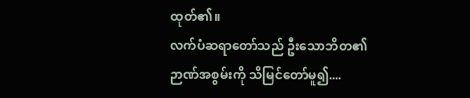ထုတ်၏။
လက်ပံဆရာတော်သည် ဦးသောဘိတ၏ ဉာဏ်အစွမ်းကို သိမြင်တော်မူ၍....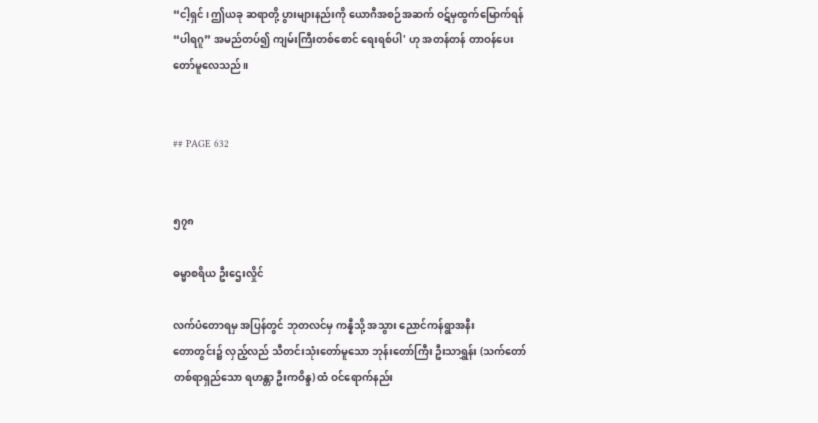“ငါ့ရှင်၊ ဤယခု ဆရာတို့ ပွားများနည်းကို ယောဂီအစဉ်အဆက် ဝဋ်မှထွက်မြောက်ရန်
“ပါရဂူ” အမည်တပ်၍ ကျမ်းကြီးတစ်စောင် ရေးရစ်ပါ' ဟု အတန်တန် တာဝန်ပေး
တော်မူလေသည်။


## PAGE 632


၅၇၈

ဓမ္မာစရိယ ဦးဌေးလှိုင်

လက်ပံတောရမှ အပြန်တွင် ဘုတလင်မှ ကန္နီသို့ အသွား ညောင်ကန်ရွာအနီး
တောတွင်း၌ လှည့်လည် သီတင်းသုံးတော်မူသော ဘုန်းတော်ကြီး ဦးသာရွှန်း (သက်တော်
တစ်ရာရှည်သော ရဟန္တာ ဦးကဝိန္ဒ) ထံ ဝင်ရောက်နည်း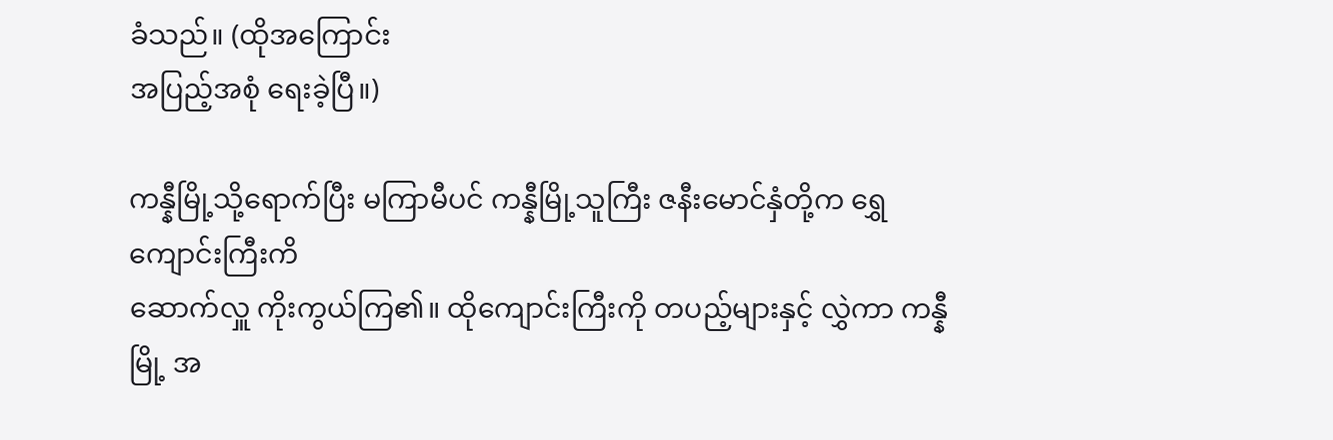ခံသည်။ (ထိုအကြောင်း
အပြည့်အစုံ ရေးခဲ့ပြီ။)

ကန္နီမြို့သို့ရောက်ပြီး မကြာမီပင် ကန္နီမြို့သူကြီး ဇနီးမောင်နှံတို့က ရွှေကျောင်းကြီးကိ
ဆောက်လှူ ကိုးကွယ်ကြ၏။ ထိုကျောင်းကြီးကို တပည့်များနှင့် လွှဲကာ ကန္နီမြို့ အ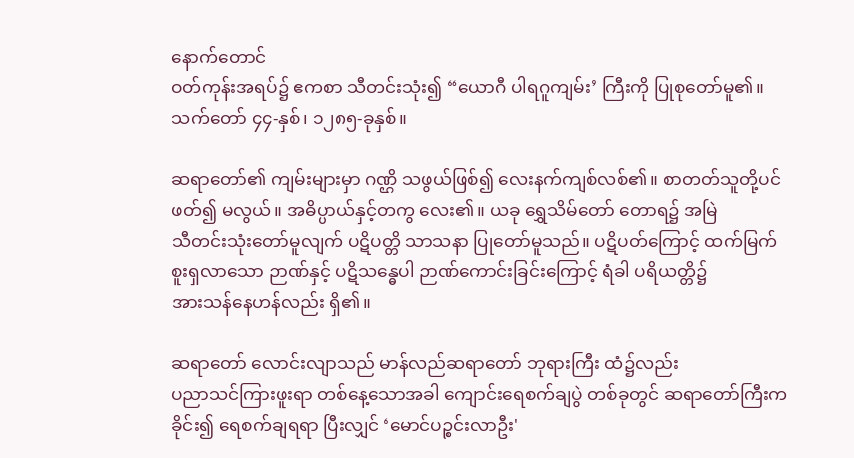နောက်တောင်
ဝတ်ကုန်းအရပ်၌ ဧကစာ သီတင်းသုံး၍ “ယောဂီ ပါရဂူကျမ်း’ ကြီးကို ပြုစုတော်မူ၏။
သက်တော် ၄၄-နှစ်၊ ၁၂၈၅-ခုနှစ်။

ဆရာတော်၏ ကျမ်းများမှာ ဂဏ္ဌိ သဖွယ်ဖြစ်၍ လေးနက်ကျစ်လစ်၏။ စာတတ်သူတို့ပင်
ဖတ်၍ မလွယ်။ အဓိပ္ပာယ်နှင့်တကွ လေး၏။ ယခု ရွှေသိမ်တော် တောရ၌ အမြဲ
သီတင်းသုံးတော်မူလျက် ပဋိပတ္တိ သာသနာ ပြုတော်မူသည်။ ပဋိပတ်ကြောင့် ထက်မြက်
စူးရှလာသော ဉာဏ်နှင့် ပဋိသန္ဓေပါ ဉာဏ်ကောင်းခြင်းကြောင့် ရံခါ ပရိယတ္တိ၌
အားသန်နေဟန်လည်း ရှိ၏။

ဆရာတော် လောင်းလျာသည် မာန်လည်ဆရာတော် ဘုရားကြီး ထံ၌လည်း
ပညာသင်ကြားဖူးရာ တစ်နေ့သောအခါ ကျောင်းရေစက်ချပွဲ တစ်ခုတွင် ဆရာတော်ကြီးက
ခိုင်း၍ ရေစက်ချရရာ ပြီးလျှင် ‘မောင်ပဉ္စင်းလာဦး'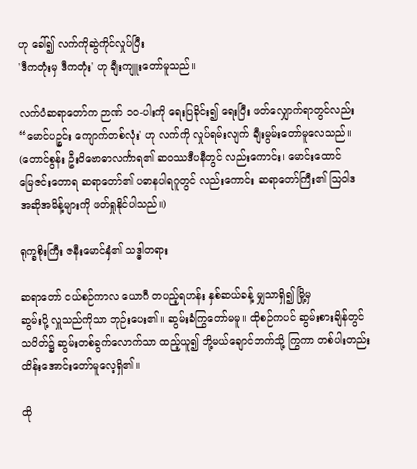ဟု ခေါ်၍ လက်ကိုဆွဲကိုင်လှုပ်ပြီး
'ဒီကတုံးမှ ဒီကတုံး' ဟု ချီးကျူးတော်မူသည်။

လက်ပံဆရာတော်က ဉာဏ် ၁၀-ပါးကို ရေးပြခိုင်း၍ ရေးပြီး ဖတ်လျှောက်ရာတွင်လည်း
“မောင်ပဉ္စင်း ကျောက်တစ်လုံး' ဟု လက်ကို လှုပ်ရမ်းလျက် ချီးမွမ်းတော်မူလေသည်။
(တောင်စွန်း ဦးဝိဗောဓာလင်္ကာရ၏ ဆဝဿဒီပနီတွင် လည်းကောင်း၊ မောင်းထောင်
မြေဇင်းတောရ ဆရာတော်၏ ပဓာနပါရဂူတွင် လည်းကောင်း ဆရာတော်ကြီး၏ သြဝါဒ
အဆိုအမိန့်များကို ဖတ်ရှုနိုင်ပါသည်။)

ရုက္ခစိုးကြီး ဇနီးမောင်နှံ၏ သဒ္ဓါတရား

ဆရာတော် ငယ်စဉ်ကာလ ယောဂီ တပည့်ရဟန်း နှစ်ဆယ်ခန့် မျှသာရှိ၍ မြို့မှ
ဆွမ်းပို့ လှူသည်ကိုသာ ဘုဉ်းပေး၏။ ဆွမ်းခံကြွတော်မမူ။ ထိုစဉ်ကပင် ဆွမ်းစားချိန်တွင်
သပိတ်၌ ဆွမ်းတစ်ခွက်လောက်သာ ထည့်ယူ၍ ဘို့မယ်ချောင်ဘက်သို့ ကြွကာ တစ်ပါးတည်း
ထိန်းအောင်းတော်မူလေ့ရှိ၏။

ထို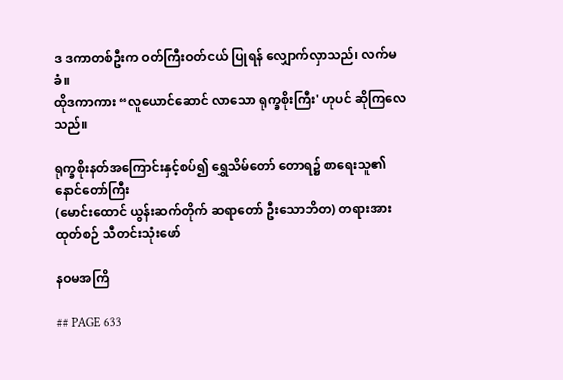ဒ ဒကာတစ်ဦးက ဝတ်ကြီးဝတ်ငယ် ပြုရန် လျှောက်လှာသည်၊ လက်မခံ။
ထိုဒကာကား “လူယောင်ဆောင် လာသော ရုက္ခစိုးကြီး' ဟုပင် ဆိုကြလေသည်။

ရုက္ခစိုးနတ်အကြောင်းနှင့်စပ်၍ ရွှေသိမ်တော် တောရ၌ စာရေးသူ၏ နောင်တော်ကြီး
(မောင်းထောင် ယွန်းဆက်တိုက် ဆရာတော် ဦးသောဘိတ) တရားအားထုတ်စဉ် သီတင်းသုံးဖော်

နဝမအကြိ

## PAGE 633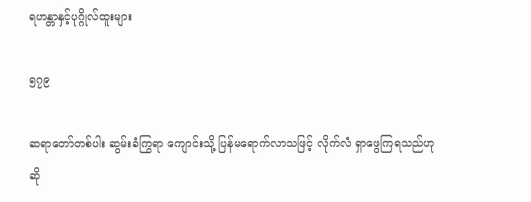ရဟန္တာနှင့်ပုဂ္ဂိုလ်ထူးများ

၅၇၉

ဆရာတော်တစ်ပါး ဆွမ်းခံကြွရာ ကျောင်းသို့ ပြန်မရောက်လာသဖြင့် လိုက်လံ ရှာဖွေကြရသည်ဟု
ဆို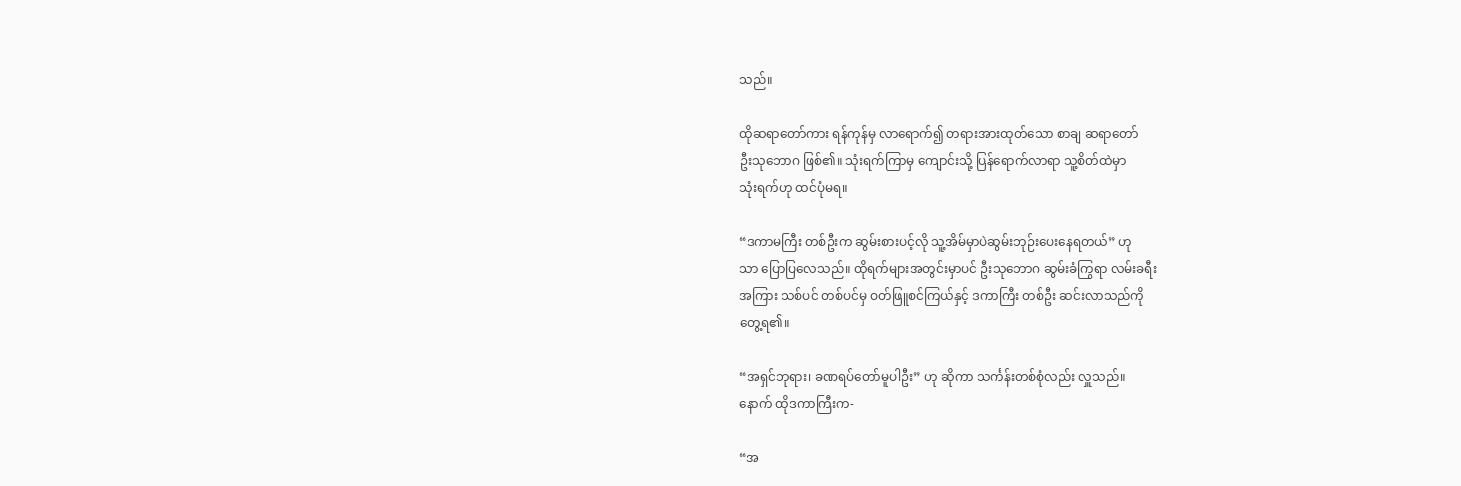သည်။

ထိုဆရာတော်ကား ရန်ကုန်မှ လာရောက်၍ တရားအားထုတ်သော စာချ ဆရာတော်
ဦးသုဘောဂ ဖြစ်၏။ သုံးရက်ကြာမှ ကျောင်းသို့ ပြန်ရောက်လာရာ သူ့စိတ်ထဲမှာ
သုံးရက်ဟု ထင်ပုံမရ။

“ဒကာမကြီး တစ်ဦးက ဆွမ်းစားပင့်လို သူ့အိမ်မှာပဲဆွမ်းဘုဉ်းပေးနေရတယ်” ဟု
သာ ပြောပြလေသည်။ ထိုရက်များအတွင်းမှာပင် ဦးသုဘောဂ ဆွမ်းခံကြွရာ လမ်းခရီး
အကြား သစ်ပင် တစ်ပင်မှ ဝတ်ဖြူစင်ကြယ်နှင့် ဒကာကြီး တစ်ဦး ဆင်းလာသည်ကို
တွေ့ရ၏။

“အရှင်ဘုရား၊ ခဏရပ်တော်မူပါဦး” ဟု ဆိုကာ သင်္ကန်းတစ်စုံလည်း လှူသည်။
နောက် ထိုဒကာကြီးက-

“အ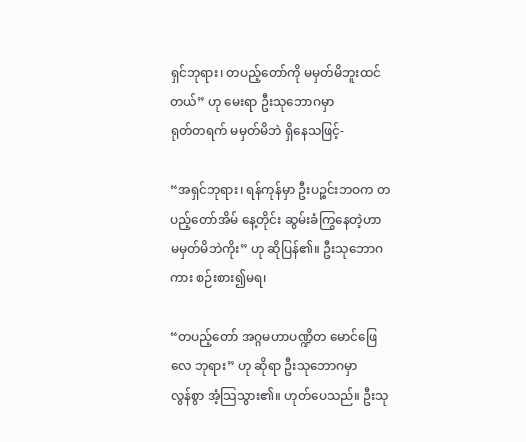ရှင်ဘုရား၊ တပည့်တော်ကို မမှတ်မိဘူးထင်တယ်” ဟု မေးရာ ဦးသုဘောဂမှာ
ရုတ်တရက် မမှတ်မိဘဲ ရှိနေသဖြင့်-

“အရှင်ဘုရား၊ ရန်ကုန်မှာ ဦးပဉ္စင်းဘဝက တပည့်တော်အိမ် နေ့တိုင်း ဆွမ်းခံကြွနေတဲ့ဟာ
မမှတ်မိဘဲကိုး” ဟု ဆိုပြန်၏။ ဦးသုဘောဂကား စဉ်းစား၍မရ၊

“တပည့်တော် အဂ္ဂမဟာပဏ္ဍိတ မောင်ဖြေလေ ဘုရား” ဟု ဆိုရာ ဦးသုဘောဂမှာ
လွန်စွာ အံ့သြသွား၏။ ဟုတ်ပေသည်။ ဦးသု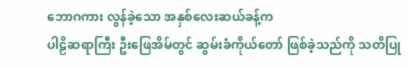ဘောဂကား လွန်ခဲ့သော အနှစ်လေးဆယ်ခန့်က
ပါဠိဆရာကြီး ဦးဖြေအိမ်တွင် ဆွမ်းခံကိုယ်တော် ဖြစ်ခဲ့သည်ကို သတိပြု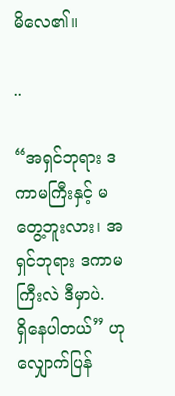မိလေ၏။

..

“အရှင်ဘုရား ဒကာမကြီးနှင့် မတွေ့ဘူးလား၊ အရှင်ဘုရား ဒကာမကြီးလဲ ဒီမှာပဲ.
ရှိနေပါတယ်” ဟု လျှောက်ပြန်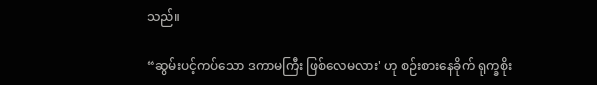သည်။

“ဆွမ်းပင့်ကပ်သော ဒကာမကြီး ဖြစ်လေမလား' ဟု စဉ်းစားနေခိုက် ရုက္ခစိုး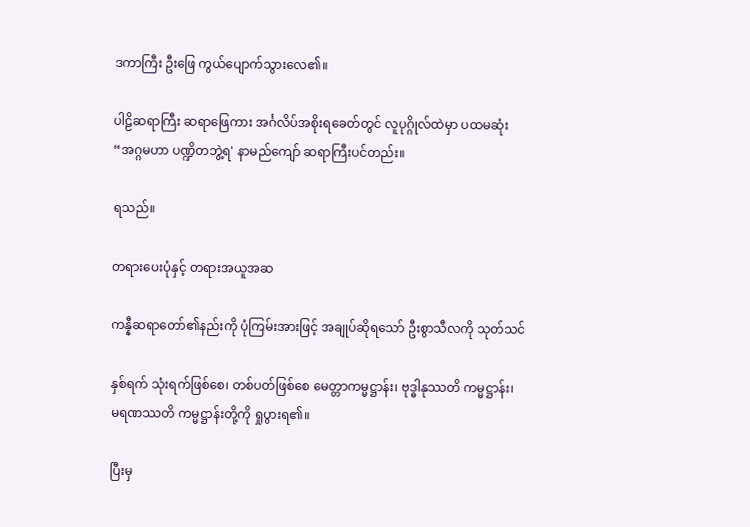ဒကာကြီး ဦးဖြေ ကွယ်ပျောက်သွားလေ၏။

ပါဠိဆရာကြီး ဆရာဖြေကား အင်္ဂလိပ်အစိုးရခေတ်တွင် လူပုဂ္ဂိုလ်ထဲမှာ ပထမဆုံး
“အဂ္ဂမဟာ ပဏ္ဍိတဘွဲ့ရ' နာမည်ကျော် ဆရာကြီးပင်တည်း။

ရသည်။

တရားပေးပုံနှင့် တရားအယူအဆ

ကန္နီဆရာတော်၏နည်းကို ပုံကြမ်းအားဖြင့် အချုပ်ဆိုရသော် ဦးစွာသီလကို သုတ်သင်

နှစ်ရက် သုံးရက်ဖြစ်စေ၊ တစ်ပတ်ဖြစ်စေ မေတ္တာကမ္မဋ္ဌာန်း၊ ဗုဒ္ဓါနုဿတိ ကမ္မဋ္ဌာန်း၊
မရဏဿတိ ကမ္မဋ္ဌာန်းတို့ကို ရှုပွားရ၏။

ပြီးမှ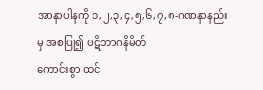အာနာပါနကို ၁,၂,၃,၄,၅,၆,၇,၈-ဂဏနာနည်းမှ အစပြု၍ ပဋိဘာဂနိမိတ်
ကောင်းစွာ ထင်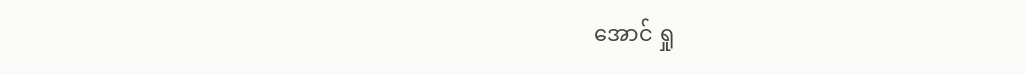အောင် ရှု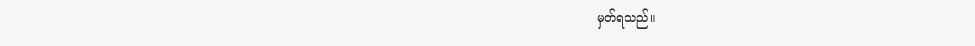မှတ်ရသည်။